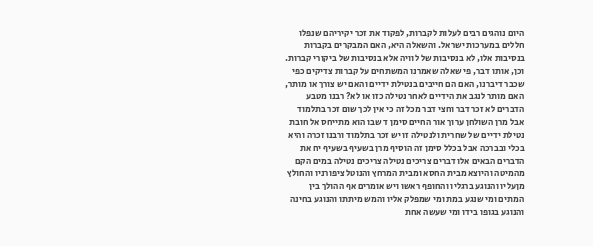היום נוהגים רבים לעלות לקברות, לפקוד את זכר יקיריהם שנפלו חללים במערכות ישראל. והשאלה היא, האם המבקרים בקברות בנסיבות אלו, לא בנסיבות של לוויה אלא בנסיבות של ביקורי קברות. וכן, אותו דבר, פי שאלה שאמרנו המשתחים על קברות צדיקים כפי שכבר דיברנו, האם הם חייבים בנטילת ידיים והאם יש צורך או מותר, האם מותר לנגב את הידיים לאחר נטילה כזו או לא? רבנו מטבע הדברים לא זכר דבר וחצי דבר מכל זה כי אין לכך שום זכר בתלמוד אבל מרן השולחן ערוך אור החיים סימן ד שבו הוא מתייחס אל חובת נטילת ידיים של שחרית ולנטילה זו יש זכר בתלמוד ורבנו זכרה והיא בכלי ובברכה אבל בכלל סימן זה הוסיף מרן בשעיף בשעיף יח את הדברים הבאים אלו דברים צריכים נטילה צריכים נטילה במים הקם מהמיטה והיוצא מבית החסא ומבית המרחץ והנוטל ציפורניו והחולץ מןעליו והנוגע ברגליו והחופף ראשו ויש אומרים אף ההולך בין המתים ומי שנגע במת ומי שמפלק אליו והמש מיתתו והנוגע בחינה והנוגע בגופו בידו ומי שעשה אחת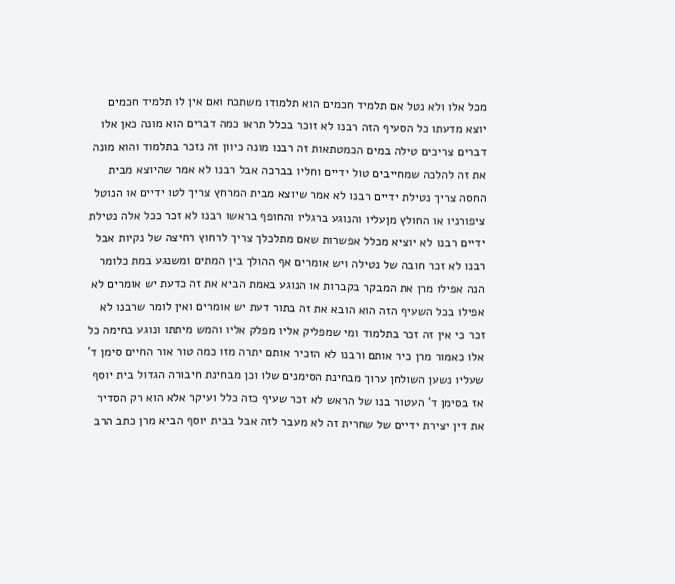מכל אלו ולא נטל אם תלמיד חכמים הוא תלמודו משתכח ואם אין לו תלמיד חכמים יוצא מדעתו כל הסעיף הזה רבנו לא זוכר בכלל תראו כמה דברים הוא מונה כאן אלו דברים צריכים טילה במים הכמטתאות זה רבנו מונה כיוון זה נזכר בתלמוד והוא מונה את זה להלכה שמחייבים טול ידיים וחליו בברכה אבל רבנו לא אמר שהיוצא מבית החסה צריך נטילת ידיים רבנו לא אמר שיוצא מבית המרחץ צריך לטו ידיים או הנוטל ציפורניו או החולץ מןעליו והנוגע ברגליו והחופף בראשו רבנו לא זכר ככל אלה נטילת ידיים רבנו לא יוציא מכלל אפשרות שאם מתלכלך צריך לרחוץ רחיצה של נקיות אבל רבנו לא זכר חובה של נטילה ויש אומרים אף ההולך בין המתים ומשנגע במת כלומר הנה אפילו מרן את המבקר בקברות או הנוגע באמת הביא את זה כדעת יש אומרים לא אפילו בכל השעיף הזה הוא הובא את זה בתור דעת יש אומרים ואין לומר שרבנו לא זכר כי אין זה זכר בתלמוד ומי שמפליק אליו מפלק אליו והמש מיתתו ונוגע בחימה כל אלו כאמור מרן כיר אותם ורבנו לא הזכיר אותם יתרה מזו כמה טור אור החיים סימן ד' שעליו נשען השולחן ערוך מבחינת הסימנים שלו וכן מבחינת חיבורה הגדול בית יוסף אז בסימן ד' העטור בנו של הראש לא זכר שעיף כזה כלל ועיקר אלא הוא רק הסדיר את דין יצירת ידיים של שחרית זה לא מעבר לזה אבל בבית יוסף הביא מרן כתב הרב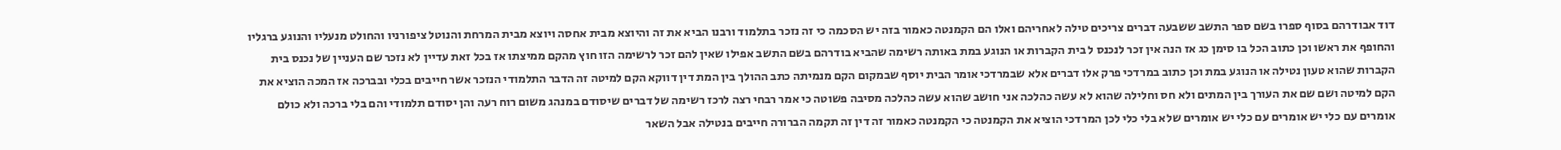דוד אבודרהם בסוף ספרו בשם ספר התשב ששבעה דברים צריכים טילה לאחריהם ואלו הם הקמנטה כאמור בזה יש הסכמה כי זה נזכר בתלמוד ורבנו הביא את זה והיוצא מבית אחסה ויוצא מבית המרחת והנוטל ציפורניו והחולט מנעליו והנוגע ברגליו והחופף את ראשו וכן כתוב הכל בו סימן כג אז הנה אין זכר לנכנס ל בית הקברות או הנוגע במת באותה רשימה שהביא בודרהם בשם התשב אפילו שאין להם זכר לרשימה הזו חוץ מהקם ממיצתו אז בכל זאת עדיין לא נזכר שם העניין של נכנס בית הקברות שהוא טעון נטילה או הנוגע במת וכן כתוב במרדכי פרק אלו דברים אלא שבמרדכי אומר הבית יוסף שבמקום הקם מנמיתה כתב ההולך בין המת דין דווקא הקם למיטה זה הדבר התלמודי הנזכר אשר חייבים בכלי ובברכה אז המכה הוציא את הקם למיטה ושם שם את העורך בין המתים ולא חס וחלילה שהוא לא עשה כהלכה אני חושב שהוא עשה כהלכה מסיבה פשוטה כי אמר רבחי רצה לרכז רשימה של דברים שיסודם במנהג משום רוח רעה והן יסודם תלמודי והם בלי ברכה ולא כולם אומרים עם כלי יש אומרים עם כלי יש אומרים שלא בלי כלי לכן המרדכי הוציא את הקמנטה כי הקמנטה כאמור זה דין זה תקמה הברורה חייבים בנטילה אבל השאר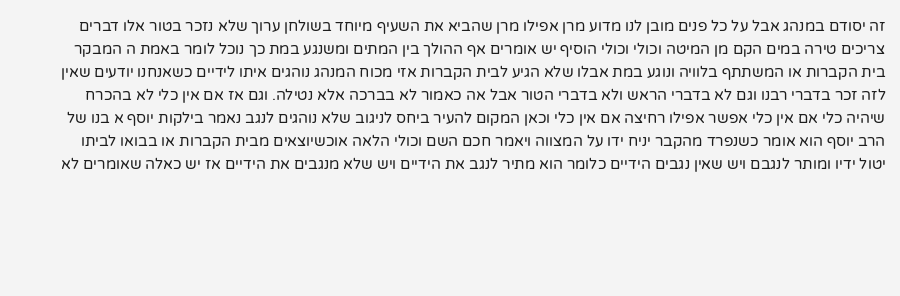זה יסודם במנהג אבל על כל פנים מובן לנו מדוע מרן אפילו מרן שהביא את השעיף מיוחד בשולחן ערוך שלא נזכר בטור אלו דברים צריכים טירה במים הקם מן המיטה וכולי וכולי הוסיף יש אומרים אף ההולך בין המתים ומשנגע במת כך נוכל לומר באמת ה המבקר בית הקברות או המשתתף בלוויה ונוגע במת אבלו שלא הגיע לבית הקברות אזי מכוח המנהג נוהגים איתו לידיים כשאנחנו יודעים שאין לזה זכר בדברי רבנו וגם לא בדברי הראש ולא בדברי הטור אבל אה כאמור לא בברכה אלא נטילה. וגם אז אם אין כלי לא בהכרח שיהיה כלי אם אין כלי אפשר אפילו רחיצה אם אין כלי וכאן המקום להעיר ביחס לניגוב שלא נוהגים לנגב נאמר בילקות יוסף א בנו של הרב יוסף הוא אומר כשנפרד מהקבר יניח ידו על המצווה ויאמר חכם השם וכולי הלאה אוכשיוצאים מבית הקברות או בבואו לביתו יטול ידיו ומותר לנגבם ויש שאין נגבים הידיים כלומר הוא מתיר לנגב את הידיים ויש שלא מנגבים את הידיים אז יש כאלה שאומרים לא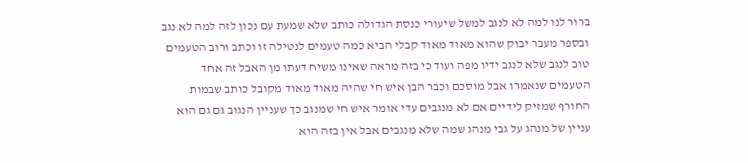ברור לנו למה לא לנגב למשל שיעורי כנסת הגדולה כותב שלא שמעת עם נכון לזה למה לא נגב ובספר מעבר יבוק שהוא מאוד מאוד קבלי הביא כמה טעמים לנטילה זו וכתב ורוב הטעמים טוב לנגב שלא לנגב ידיו מפה ועוד כי בזה מראה שאינו משיח דעתו מן האבל זה אחד הטעמים שנאמרו אבל מוסכם וכבר הבן איש חי שהיה מאוד מאוד מקובל כותב שבמות החורף שמזיק לידיים אם לא מנגבים עדי אומר איש חי שמנגב כך שעניין הנגוב גם גם הוא עניין של מנהג על גבי מנהג שמה שלא מנגבים אבל אין בזה הוא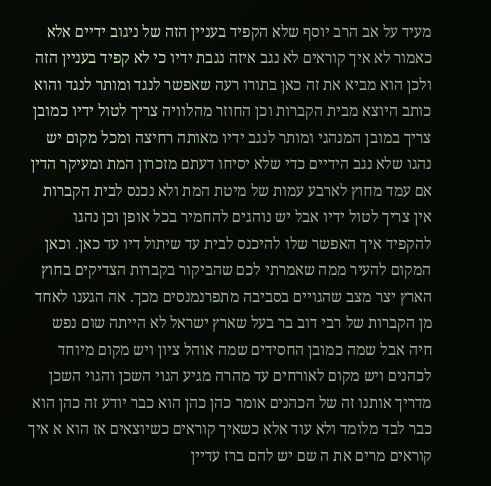מעיד על אב הרב יוסף שלא הקפיד בעניין הזה של ניגוב ידיים אלא כאמור לא איך קוראים לא נגב איזה נגבת ידיו כי לא קפיד בעניין הזה ולכן הוא מביא את זה כאן בתורו רעה שאפשר לנגד ומותר לנגד והוא כותב היוצא מבית הקברות וכן החוזר מהלוויה צריך לטול ידיו כמובן צריך במובן המנהגי ומותר לנגב ידיו מאותה רחיצה ומכל מקום יש נהגו שלא נגב הידיים כדי שלא יסיחו דעתם מזכרון המת ומעיקר הדין אם עמד מחוץ לארבע עמות של מיטת המת ולא נכנס לבית הקברות אין צריך לטול ידיו אבל יש נוהגים להחמיר בכל אופן וכן נהגו להקפיד איך האפשר שלו להיכנס לבית עד שיתול דיו עד כאן. וכאן המקום להעיר ממה שאמרתי לכם שהביקור בקברות הצדיקים בחוץ הארץ יצר מצב שהגויים בסביבה מתפרנמנסים מכך. אה הגענו לאחד מן הקברות של רבי דוב בר בעל שארץ ישראל לא הייתה שום נפש חיה אבל שמה כמובן החסידים שמה אוהל ציון ויש מקום מיוחד לכהנים ויש מקום לאורחים עד מהרה מגיע הגוי השכן והגוי השכן מדריך אותנו זה של הכהנים אומר כהן כהן הוא כבר יודע זה כהן הוא כבר לבד מלומד ולא עוד אלא כשאיך קוראים כשיוצאים אז הוא א איך קוראים מרים את ה שם יש להם ברז עדיין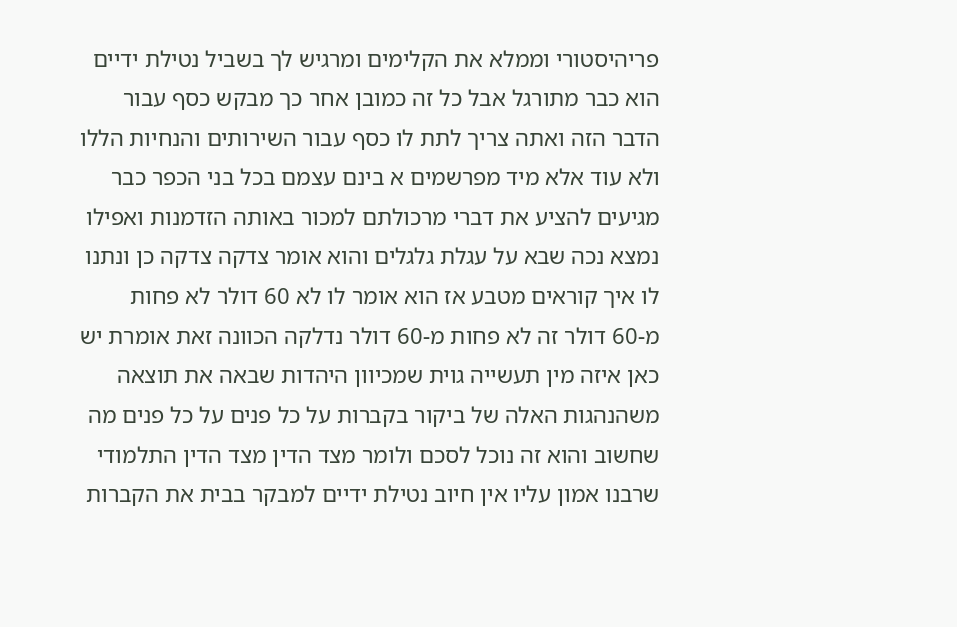פריהיסטורי וממלא את הקלימים ומרגיש לך בשביל נטילת ידיים הוא כבר מתורגל אבל כל זה כמובן אחר כך מבקש כסף עבור הדבר הזה ואתה צריך לתת לו כסף עבור השירותים והנחיות הללו ולא עוד אלא מיד מפרשמים א בינם עצמם בכל בני הכפר כבר מגיעים להציע את דברי מרכולתם למכור באותה הזדמנות ואפילו נמצא נכה שבא על עגלת גלגלים והוא אומר צדקה צדקה כן ונתנו לו איך קוראים מטבע אז הוא אומר לו לא 60 דולר לא פחות מ-60 דולר זה לא פחות מ-60 דולר נדלקה הכוונה זאת אומרת יש כאן איזה מין תעשייה גוית שמכיוון היהדות שבאה את תוצאה משהנהגות האלה של ביקור בקברות על כל פנים על כל פנים מה שחשוב והוא זה נוכל לסכם ולומר מצד הדין מצד הדין התלמודי שרבנו אמון עליו אין חיוב נטילת ידיים למבקר בבית את הקברות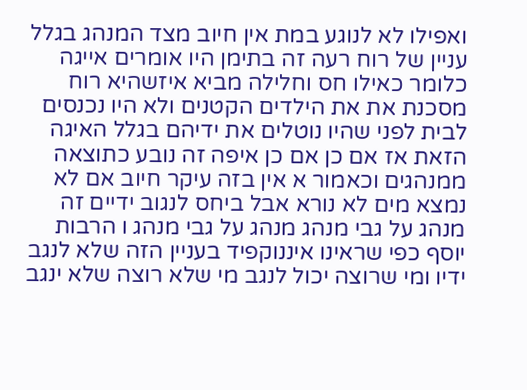ואפילו לא לנוגע במת אין חיוב מצד המנהג בגלל עניין של רוח רעה זה בתימן היו אומרים אייגה כלומר כאילו חס וחלילה מביא איזשהיא רוח מסכנת את את הילדים הקטנים ולא היו נכנסים לבית לפני שהיו נוטלים את ידיהם בגלל האיגה הזאת אז אם כן אם כן איפה זה נובע כתוצאה ממנהגים וכאמור א אין בזה עיקר חיוב אם לא נמצא מים לא נורא אבל ביחס לנגוב ידיים זה מנהג על גבי מנהג מנהג על גבי מנהג ו הרבות יוסף כפי שראינו איננוקפיד בעניין הזה שלא לנגב ידיו ומי שרוצה יכול לנגב מי שלא רוצה שלא ינגב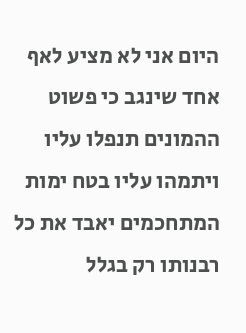היום אני לא מציע לאף אחד שינגב כי פשוט ההמונים תנפלו עליו ויתמהו עליו בטח ימות המתחכמים יאבד את כל רבנותו רק בגלל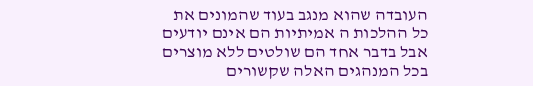העובדה שהוא מנגב בעוד שהמונים את כל ההלכות ה אמיתיות הם אינם יודעים אבל בדבר אחד הם שולטים ללא מוצרים בכל המנהגים האלה שקשורים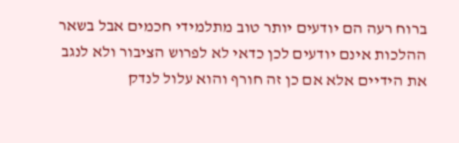ברוח רעה הם יודעים יותר טוב מתלמידי חכמים אבל בשאר ההלכות אינם יודעים לכן כדאי לא לפרוש הציבור ולא לנגב את הידיים אלא אם כן זה חורף והוא עלול לנדק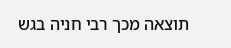תוצאה מכך רבי חניה בגש